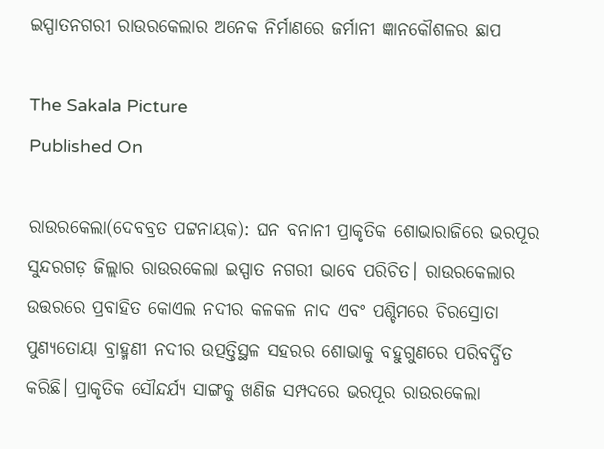ଇସ୍ପାତନଗରୀ ରାଉରକେଲାର ଅନେକ ନିର୍ମାଣରେ ଜର୍ମାନୀ ଜ୍ଞାନକୌଶଳର ଛାପ

The Sakala Picture
Published On

ରାଉରକେଲା(ଦେବବ୍ରତ ପଟ୍ଟନାୟକ): ଘନ ବନାନୀ ପ୍ରାକୃତିକ ଶୋଭାରାଜିରେ ଭରପୂର ସୁନ୍ଦରଗଡ଼ ଜିଲ୍ଲାର ରାଉରକେଲା ଇସ୍ପାତ ନଗରୀ ଭାବେ ପରିଚିତ। ରାଉରକେଲାର ଉତ୍ତରରେ ପ୍ରବାହିତ କୋଏଲ ନଦୀର କଳକଳ ନାଦ ଏବଂ ପଶ୍ଚିମରେ ଚିରସ୍ରୋତା ପୁଣ୍ୟତୋୟା ବ୍ରାହ୍ମଣୀ ନଦୀର ଉତ୍ପତ୍ତିସ୍ଥଳ ସହରର ଶୋଭାକୁ ବହୁଗୁଣରେ ପରିବର୍ଦ୍ଧିତ କରିଛି। ପ୍ରାକୃତିକ ସୌନ୍ଦର୍ଯ୍ୟ ସାଙ୍ଗକୁ ଖଣିଜ ସମ୍ପଦରେ ଭରପୂର ରାଉରକେଲା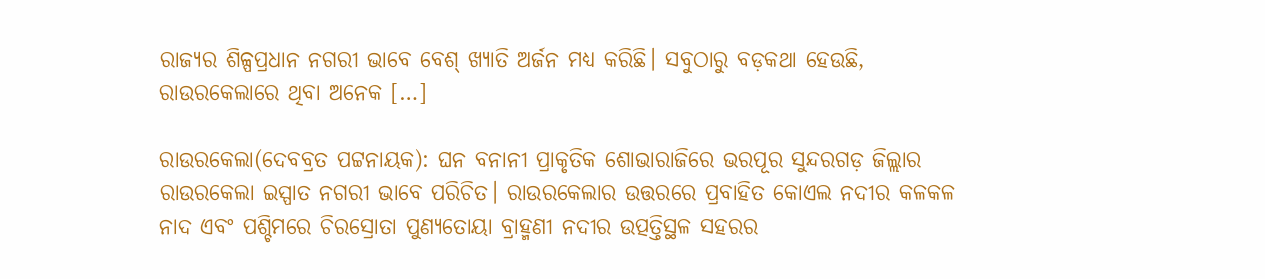ରାଜ୍ୟର ଶିଳ୍ପପ୍ରଧାନ ନଗରୀ ଭାବେ ବେଶ୍ ଖ୍ୟାତି ଅର୍ଜନ ମଧ୍ୟ କରିଛି। ସବୁଠାରୁ ବଡ଼କଥା ହେଉଛି, ରାଉରକେଲାରେ ଥିବା ଅନେକ […]

ରାଉରକେଲା(ଦେବବ୍ରତ ପଟ୍ଟନାୟକ): ଘନ ବନାନୀ ପ୍ରାକୃତିକ ଶୋଭାରାଜିରେ ଭରପୂର ସୁନ୍ଦରଗଡ଼ ଜିଲ୍ଲାର ରାଉରକେଲା ଇସ୍ପାତ ନଗରୀ ଭାବେ ପରିଚିତ। ରାଉରକେଲାର ଉତ୍ତରରେ ପ୍ରବାହିତ କୋଏଲ ନଦୀର କଳକଳ ନାଦ ଏବଂ ପଶ୍ଚିମରେ ଚିରସ୍ରୋତା ପୁଣ୍ୟତୋୟା ବ୍ରାହ୍ମଣୀ ନଦୀର ଉତ୍ପତ୍ତିସ୍ଥଳ ସହରର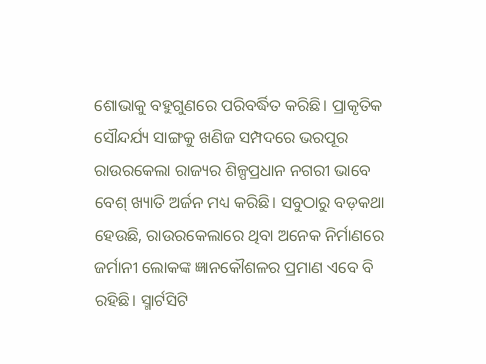ଶୋଭାକୁ ବହୁଗୁଣରେ ପରିବର୍ଦ୍ଧିତ କରିଛି। ପ୍ରାକୃତିକ ସୌନ୍ଦର୍ଯ୍ୟ ସାଙ୍ଗକୁ ଖଣିଜ ସମ୍ପଦରେ ଭରପୂର ରାଉରକେଲା ରାଜ୍ୟର ଶିଳ୍ପପ୍ରଧାନ ନଗରୀ ଭାବେ ବେଶ୍ ଖ୍ୟାତି ଅର୍ଜନ ମଧ୍ୟ କରିଛି। ସବୁଠାରୁ ବଡ଼କଥା ହେଉଛି, ରାଉରକେଲାରେ ଥିବା ଅନେକ ନିର୍ମାଣରେ ଜର୍ମାନୀ ଲୋକଙ୍କ ଜ୍ଞାନକୌଶଳର ପ୍ରମାଣ ଏବେ ବି ରହିଛି। ସ୍ମାର୍ଟସିଟି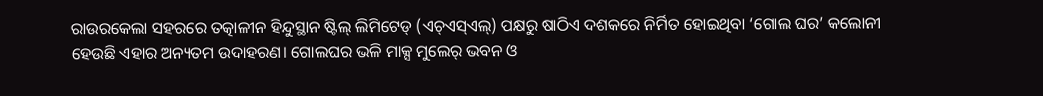ରାଉରକେଲା ସହରରେ ତତ୍କାଳୀନ ହିନ୍ଦୁସ୍ଥାନ ଷ୍ଟିଲ୍‌ ଲିମିଟେଡ୍ (ଏଚ୍‌ଏସ୍‌ଏଲ୍‌) ପକ୍ଷରୁ ଷାଠିଏ ଦଶକରେ ନିର୍ମିତ ହୋଇଥିବା ‘ଗୋଲ ଘର’ କଲୋନୀ ହେଉଛି ଏହାର ଅନ୍ୟତମ ଉଦାହରଣ। ଗୋଲଘର ଭଳି ମାକ୍ସ ମୁଲେର୍‌ ଭବନ ଓ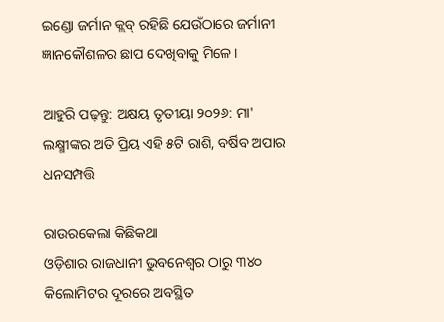ଇଣ୍ଡୋ ଜର୍ମାନ କ୍ଲବ୍‌ ରହିଛି ଯେଉଁଠାରେ ଜର୍ମାନୀ ଜ୍ଞାନକୌଶଳର ଛାପ ଦେଖିବାକୁ ମିଳେ।

ଆହୁରି ପଢ଼ନ୍ତୁ: ଅକ୍ଷୟ ତୃତୀୟା ୨୦୨୬: ମା' ଲକ୍ଷ୍ମୀଙ୍କର ଅତି ପ୍ରିୟ ଏହି ୫ଟି ରାଶି, ବର୍ଷିବ ଅପାର ଧନସମ୍ପତ୍ତି

ରାଉରକେଲା କିଛିକଥା
ଓଡ଼ିଶାର ରାଜଧାନୀ ଭୁବନେଶ୍ବର ଠାରୁ ୩୪୦ କିଲୋମିଟର ଦୂରରେ ଅବସ୍ଥିତ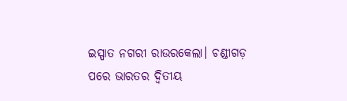ଇସ୍ପାତ ନଗରୀ ରାଉରକେଲା। ଚଣ୍ଡୀଗଡ଼ ପରେ ଭାରତର ଦ୍ୱିତୀୟ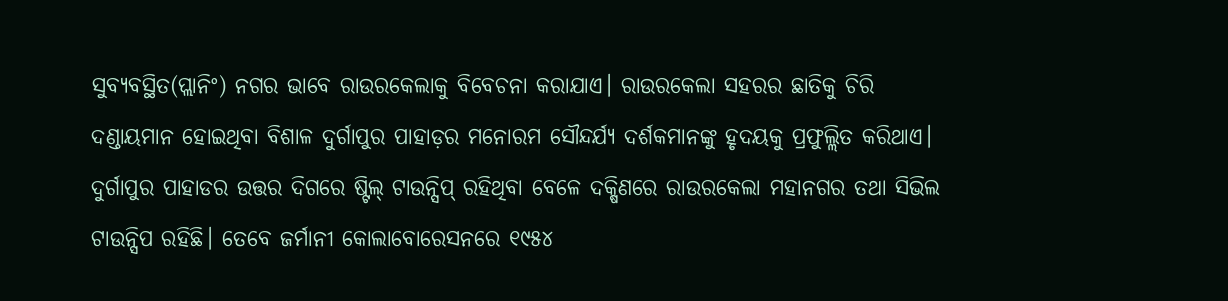ସୁବ୍ୟବସ୍ଥିତ(ପ୍ଲାନିଂ) ନଗର ଭାବେ ରାଉରକେଲାକୁ ବିବେଚନା କରାଯାଏ। ରାଉରକେଲା ସହରର ଛାତିକୁ ଚିରି ଦଣ୍ଡାୟମାନ ହୋଇଥିବା ବିଶାଳ ଦୁର୍ଗାପୁର ପାହାଡ଼ର ମନୋରମ ସୌନ୍ଦର୍ଯ୍ୟ ଦର୍ଶକମାନଙ୍କୁ ହୃଦୟକୁ ପ୍ରଫୁଲ୍ଲିତ କରିଥାଏ। ଦୁର୍ଗାପୁର ପାହାଡର ଉତ୍ତର ଦିଗରେ ଷ୍ଟିଲ୍ ଟାଉନ୍ସିପ୍ ରହିଥିବା ବେଳେ ଦକ୍ଷିଣରେ ରାଉରକେଲା ମହାନଗର ତଥା ସିଭିଲ ଟାଉନ୍ସିପ ରହିଛି। ତେବେ ଜର୍ମାନୀ କୋଲାବୋରେସନରେ ୧୯୫୪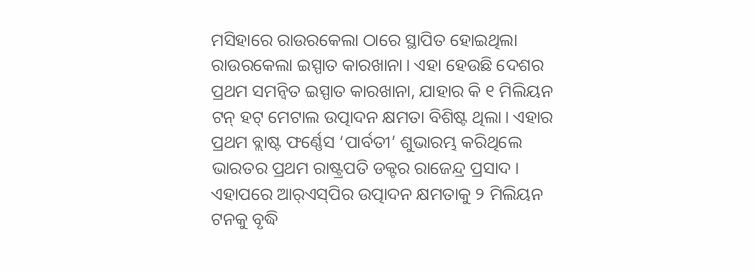ମସିହାରେ ରାଉରକେଲା ଠାରେ ସ୍ଥାପିତ ହୋଇଥିଲା ରାଉରକେଲା ଇସ୍ପାତ କାରଖାନା। ଏହା ହେଉଛି ଦେଶର ପ୍ରଥମ ସମନ୍ବିତ ଇସ୍ପାତ କାରଖାନା, ଯାହାର କି ୧ ମିଲିୟନ ଟନ୍ ହଟ୍ ମେଟାଲ ଉତ୍ପାଦନ କ୍ଷମତା ବିଶିଷ୍ଟ ଥିଲା। ଏହାର ପ୍ରଥମ ବ୍ଲାଷ୍ଟ ଫର୍ଣ୍ଣେସ ‘ପାର୍ବତୀ’ ଶୁଭାରମ୍ଭ କରିଥିଲେ ଭାରତର ପ୍ରଥମ ରାଷ୍ଟ୍ରପତି ଡକ୍ଟର ରାଜେନ୍ଦ୍ର ପ୍ରସାଦ। ଏହାପରେ ଆର୍‌ଏସ୍‌ପିର ଉତ୍ପାଦନ କ୍ଷମତାକୁ ୨ ମିଲିୟନ ଟନକୁ ବୃଦ୍ଧି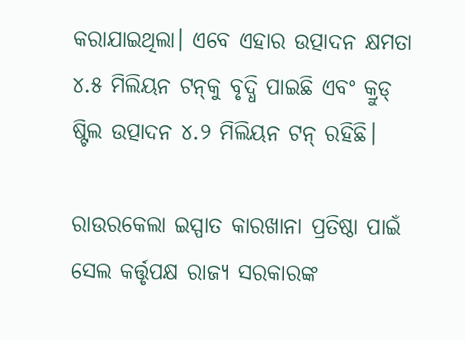କରାଯାଇଥିଲା। ଏବେ ଏହାର ଉତ୍ପାଦନ କ୍ଷମତା ୪.୫ ମିଲିୟନ ଟନ୍‌କୁ ବୃଦ୍ଧି ପାଇଛି ଏବଂ କ୍ରୁଡ୍ ଷ୍ଟିଲ ଉତ୍ପାଦନ ୪.୨ ମିଲିୟନ ଟନ୍‌ ରହିଛି।

ରାଉରକେଲା ଇସ୍ପାତ କାରଖାନା ପ୍ରତିଷ୍ଠା ପାଇଁ ସେଲ କର୍ତ୍ତୃପକ୍ଷ ରାଜ୍ୟ ସରକାରଙ୍କ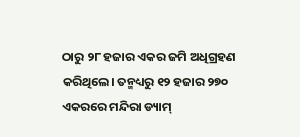ଠାରୁ ୨୮ ହଜାର ଏକର ଜମି ଅଧିଗ୍ରହଣ କରିଥିଲେ। ତନ୍ମଧ୍ୟରୁ ୧୨ ହଜାର ୨୭୦ ଏକରରେ ମନ୍ଦିରା ଡ୍ୟାମ୍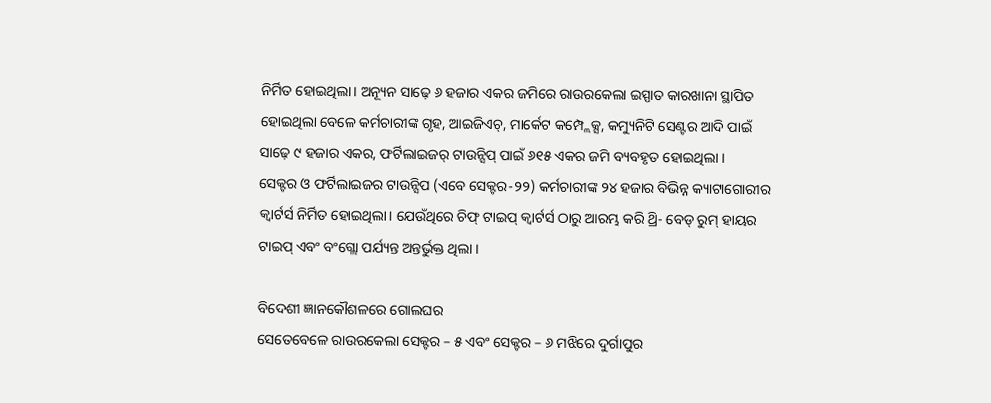ନିର୍ମିତ ହୋଇଥିଲା। ଅନ୍ୟୂନ ସାଢ଼େ ୬ ହଜାର ଏକର ଜମିରେ ରାଉରକେଲା ଇସ୍ପାତ କାରଖାନା ସ୍ଥାପିତ ହୋଇଥିଲା ବେଳେ କର୍ମଚାରୀଙ୍କ ଗୃହ, ଆଇଜିଏଚ୍, ମାର୍କେଟ କମ୍ପ୍ଲେକ୍ସ, କମ୍ୟୁନିଟି ସେଣ୍ଟର ଆଦି ପାଇଁ ସାଢ଼େ ୯ ହଜାର ଏକର, ଫର୍ଟିଲାଇଜର୍ ଟାଉନ୍ସିପ୍ ପାଇଁ ୬୧୫ ଏକର ଜମି ବ୍ୟବହୃତ ହୋଇଥିଲା ।
ସେକ୍ଟର ଓ ଫର୍ଟିଲାଇଜର ଟାଉନ୍ସିପ (ଏବେ ସେକ୍ଟର-୨୨) କର୍ମଚାରୀଙ୍କ ୨୪ ହଜାର ବିଭିନ୍ନ କ୍ୟାଟାଗୋରୀର କ୍ବାର୍ଟର୍ସ ନିର୍ମିତ ହୋଇଥିଲା। ଯେଉଁଥିରେ ଚିଫ୍ ଟାଇପ୍ କ୍ବାର୍ଟର୍ସ ଠାରୁ ଆରମ୍ଭ କରି ଥ୍ରି- ବେଡ୍ ରୁମ୍ ହାୟର ଟାଇପ୍ ଏବଂ ବଂଗ୍ଲୋ ପର୍ଯ୍ୟନ୍ତ ଅନ୍ତର୍ଭୁକ୍ତ ଥିଲା ।

ବିଦେଶୀ ଜ୍ଞାନକୌଶଳରେ ଗୋଲଘର
ସେତେବେଳେ ରାଉରକେଲା ସେକ୍ଟର – ୫ ଏବଂ ସେକ୍ଟର – ୬ ମଝିରେ ଦୁର୍ଗାପୁର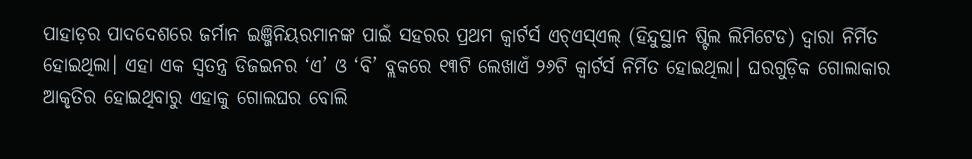ପାହାଡ଼ର ପାଦଦେଶରେ ଜର୍ମାନ ଇଞ୍ଜିନିୟରମାନଙ୍କ ପାଇଁ ସହରର ପ୍ରଥମ କ୍ବାର୍ଟର୍ସ ଏଚ୍‌ଏସ୍‌ଏଲ୍‌ (ହିନ୍ଦୁସ୍ଥାନ ଷ୍ଟିଲ ଲିମିଟେଡ) ଦ୍ବାରା ନିର୍ମିତ ହୋଇଥିଲା। ଏହା ଏକ ସ୍ବତନ୍ତ୍ର ଡିଜଇନର ‘ଏ’ ଓ ‘ବି’ ବ୍ଲକରେ ୧୩ଟି ଲେଖାଏଁ ୨୬ଟି କ୍ବାର୍ଟର୍ସ ନିର୍ମିତ ହୋଇଥିଲା। ଘରଗୁଡ଼ିକ ଗୋଲାକାର ଆକୃତିର ହୋଇଥିବାରୁ ଏହାକୁ ଗୋଲଘର ବୋଲି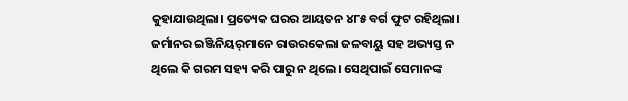କୁହାଯାଉଥିଲା। ପ୍ରତ୍ୟେକ ଘରର ଆୟତନ ୪୮୫ ବର୍ଗ ଫୁଟ ରହିଥିଲା। ଜର୍ମାନର ଇଞ୍ଜିନିୟର୍‌ମାନେ ରାଉରକେଲା ଜଳବାୟୁ ସହ ଅଭ୍ୟସ୍ତ ନ ଥିଲେ କି ଗରମ ସହ୍ୟ କରି ପାରୁ ନ ଥିଲେ। ସେଥିପାଇଁ ସେମାନଙ୍କ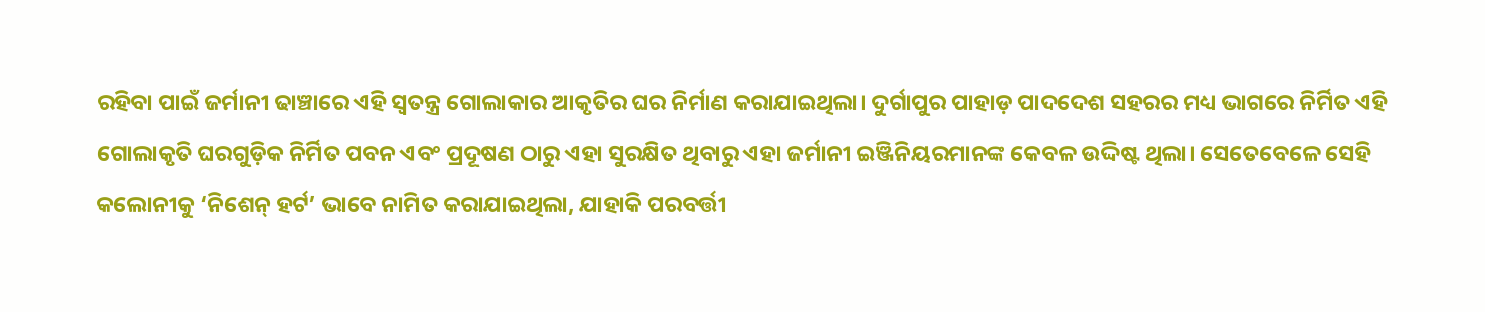ରହିବା ପାଇଁ ଜର୍ମାନୀ ଢାଞ୍ଚାରେ ଏହି ସ୍ବତନ୍ତ୍ର ଗୋଲାକାର ଆକୃତିର ଘର ନିର୍ମାଣ କରାଯାଇଥିଲା। ଦୁର୍ଗାପୁର ପାହାଡ଼ ପାଦଦେଶ ସହରର ମଧ୍ୟ ଭାଗରେ ନିର୍ମିତ ଏହି ଗୋଲାକୃତି ଘରଗୁଡ଼ିକ ନିର୍ମିତ ପବନ ଏବଂ ପ୍ରଦୂଷଣ ଠାରୁ ଏହା ସୁରକ୍ଷିତ ଥିବାରୁ ଏହା ଜର୍ମାନୀ ଇଞ୍ଜିନିୟରମାନଙ୍କ କେବଳ ଉଦ୍ଦିଷ୍ଟ ଥିଲା। ସେତେବେଳେ ସେହି କଲୋନୀକୁ ‘ନିଶେନ୍ ହର୍ଟ’ ଭାବେ ନାମିତ କରାଯାଇଥିଲା, ଯାହାକି ପରବର୍ତ୍ତୀ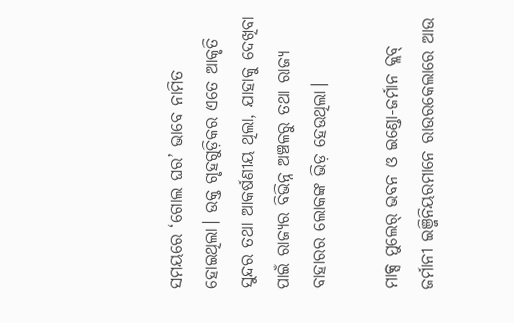ସମୟରେ ‘ଗୋଲ ଘର’ ଭାବେ ନାମିତ ହୋଇଥିଲା। ଉକ୍ତ ଗୃହଗୁଡ଼ିକର ଏତେ ଆକୃତି ସୁନ୍ଦର ତଥା ଆକର୍ଷଣୀୟ ଥିଲା, ଯାହାକୁ ଦେଖିବା ପାଇଁ ରାଜ୍ୟର ବିଭିନ୍ନ ଅଞ୍ଚଳରୁ ତଥା ରାଜ୍ୟ ବାହାରର ଲୋକଙ୍କ ଭିଡ଼ ହେଉଥିଲା।

ମାକ୍ସ ମୁଲେର୍‌ ଭବନ ଓ ଇଣ୍ଡୋ-ଜର୍ମାନ କ୍ଲବ୍‌
ଜର୍ମାନୀ ଇଞ୍ଜିନିୟରମାନେ ରାଉରକେଲାରେ ଆଉ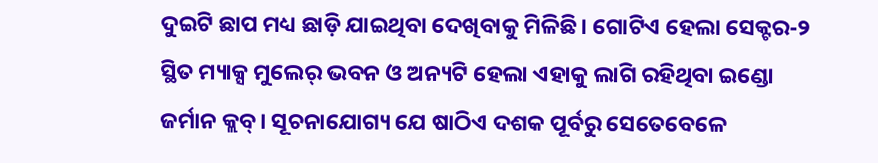ଦୁଇଟି ଛାପ ମଧ୍ୟ ଛାଡ଼ି ଯାଇଥିବା ଦେଖିବାକୁ ମିଳିଛି। ଗୋଟିଏ ହେଲା ସେକ୍ଟର-୨ ସ୍ଥିତ ମ୍ୟାକ୍ସ ମୁଲେର୍‌ ଭବନ ଓ ଅନ୍ୟଟି ହେଲା ଏହାକୁ ଲାଗି ରହିଥିବା ଇଣ୍ଡୋ ଜର୍ମାନ କ୍ଲବ୍‌। ସୂଚନାଯୋଗ୍ୟ ଯେ ଷାଠିଏ ଦଶକ ପୂର୍ବରୁ ସେତେବେଳେ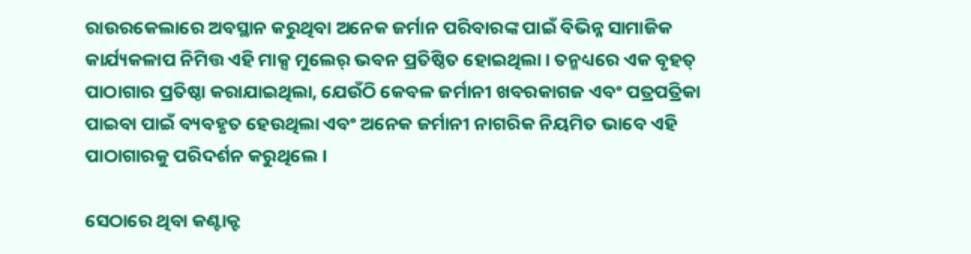ରାଉରକେଲାରେ ଅବସ୍ଥାନ କରୁଥିବା ଅନେକ ଜର୍ମାନ ପରିବାରଙ୍କ ପାଇଁ ବିଭିନ୍ନ ସାମାଜିକ କାର୍ଯ୍ୟକଳାପ ନିମିତ୍ତ ଏହି ମାକ୍ସ ମୁଲେର୍‌ ଭବନ ପ୍ରତିଷ୍ଠିତ ହୋଇଥିଲା। ତନ୍ମଧ୍ୟରେ ଏକ ବୃହତ୍ ପାଠାଗାର ପ୍ରତିଷ୍ଠା କରାଯାଇଥିଲା, ଯେଉଁଠି କେବଳ ଜର୍ମାନୀ ଖବରକାଗଜ ଏବଂ ପତ୍ରପତ୍ରିକା ପାଇବା ପାଇଁ ବ୍ୟବହୃତ ହେଉଥିଲା ଏବଂ ଅନେକ ଜର୍ମାନୀ ନାଗରିକ ନିୟମିତ ଭାବେ ଏହି ପାଠାଗାରକୁ ପରିଦର୍ଶନ କରୁଥିଲେ।

ସେଠାରେ ଥିବା କଣ୍ଟାକ୍ଟ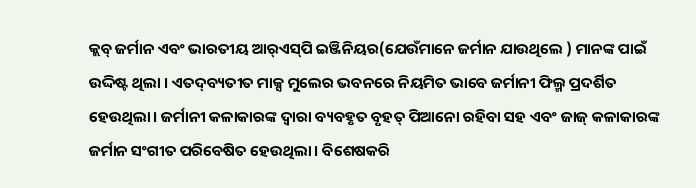କ୍ଲବ୍‌ ଜର୍ମାନ ଏବଂ ଭାରତୀୟ ଆର୍‌ଏସ୍‌ପି ଇଞ୍ଜିନିୟର(ଯେଉଁମାନେ ଜର୍ମାନ ଯାଉଥିଲେ ) ମାନଙ୍କ ପାଇଁ ଉଦ୍ଦିଷ୍ଟ ଥିଲା । ଏତଦ୍‌ବ୍ୟତୀତ ମାକ୍ସ ମୁଲେର ଭବନରେ ନିୟମିତ ଭାବେ ଜର୍ମାନୀ ଫିଲ୍ମ ପ୍ରଦର୍ଶିତ ହେଉଥିଲା। ଜର୍ମାନୀ କଳାକାରଙ୍କ ଦ୍ବାରା ବ୍ୟବହୃତ ବୃହତ୍ ପିଆନୋ ରହିବା ସହ ଏବଂ ଜାଜ୍ କଳାକାରଙ୍କ ଜର୍ମାନ ସଂଗୀତ ପରିବେଷିତ ହେଉଥିଲା। ବିଶେଷକରି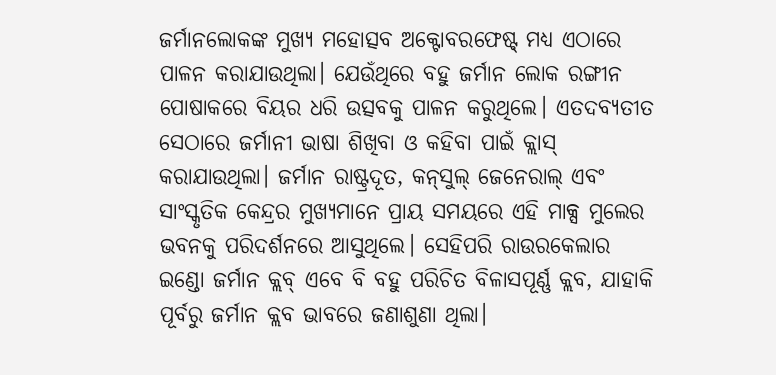ଜର୍ମାନଲୋକଙ୍କ ମୁଖ୍ୟ ମହୋତ୍ସବ ଅକ୍ଟୋବରଫେଷ୍ଟ୍‌ ମଧ୍ୟ ଏଠାରେ ପାଳନ କରାଯାଉଥିଲା। ଯେଉଁଥିରେ ବହୁ ଜର୍ମାନ ଲୋକ ରଙ୍ଗୀନ ପୋଷାକରେ ବିୟର ଧରି ଉତ୍ସବକୁ ପାଳନ କରୁଥିଲେ। ଏତଦବ୍ୟତୀତ ସେଠାରେ ଜର୍ମାନୀ ଭାଷା ଶିଖିବା ଓ କହିବା ପାଇଁ କ୍ଲାସ୍ କରାଯାଉଥିଲା। ଜର୍ମାନ ରାଷ୍ଟ୍ରଦୂତ, କନ୍‌ସୁଲ୍ ଜେନେରାଲ୍ ଏବଂ ସାଂସ୍କୃତିକ କେନ୍ଦ୍ରର ମୁଖ୍ୟମାନେ ପ୍ରାୟ ସମୟରେ ଏହି ମାକ୍ସ ମୁଲେର ଭବନକୁ ପରିଦର୍ଶନରେ ଆସୁଥିଲେ। ସେହିପରି ରାଉରକେଲାର ଇଣ୍ଡୋ ଜର୍ମାନ କ୍ଲବ୍‌ ଏବେ ବି ବହୁ ପରିଚିତ ବିଳାସପୂର୍ଣ୍ଣ କ୍ଲବ, ଯାହାକି ପୂର୍ବରୁ ଜର୍ମାନ କ୍ଲବ ଭାବରେ ଜଣାଶୁଣା ଥିଲା।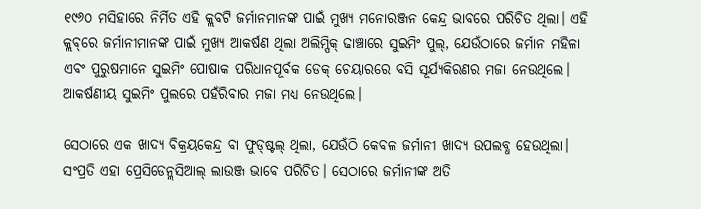୧୯୬୦ ମସିହାରେ ନିର୍ମିତ ଏହି କ୍ଲବଟି ଜର୍ମାନମାନଙ୍କ ପାଇଁ ମୁଖ୍ୟ ମନୋରଞ୍ଜନ କେନ୍ଦ୍ର ଭାବରେ ପରିଚିତ ଥିଲା। ଏହି କ୍ଲବ୍‌ରେ ଜର୍ମାନୀମାନଙ୍କ ପାଇଁ ମୁଖ୍ୟ ଆକର୍ଷଣ ଥିଲା ଅଲିମ୍ପିକ୍ ଢାଞ୍ଚାରେ ସୁଇମିଂ ପୁଲ୍, ଯେଉଁଠାରେ ଜର୍ମାନ ମହିଳା ଏବଂ ପୁରୁଷମାନେ ସୁଇମିଂ ପୋଷାକ ପରିଧାନପୂର୍ବକ ଡେକ୍ ଚେୟାରରେ ବସି ସୂର୍ଯ୍ୟକିରଣର ମଜା ନେଉଥିଲେ। ଆକର୍ଷଣୀୟ ସୁଇମିଂ ପୁଲରେ ପହଁରିବାର ମଜା ମଧ୍ୟ ନେଉଥିଲେ।

ସେଠାରେ ଏକ ଖାଦ୍ୟ ବିକ୍ରୟକେନ୍ଦ୍ର ବା ଫୁଡ୍‌ଷ୍ଟଲ୍‌ ଥିଲା, ଯେଉଁଠି କେବଳ ଜର୍ମାନୀ ଖାଦ୍ୟ ଉପଲବ୍ଧ ହେଉଥିଲା। ସଂପ୍ରତି ଏହା ପ୍ରେସିଡେନ୍ଲସିଆଲ୍ ଲାଉଞ୍ଜ ଭାବେ ପରିଚିତ। ସେଠାରେ ଜର୍ମାନୀଙ୍କ ଅତି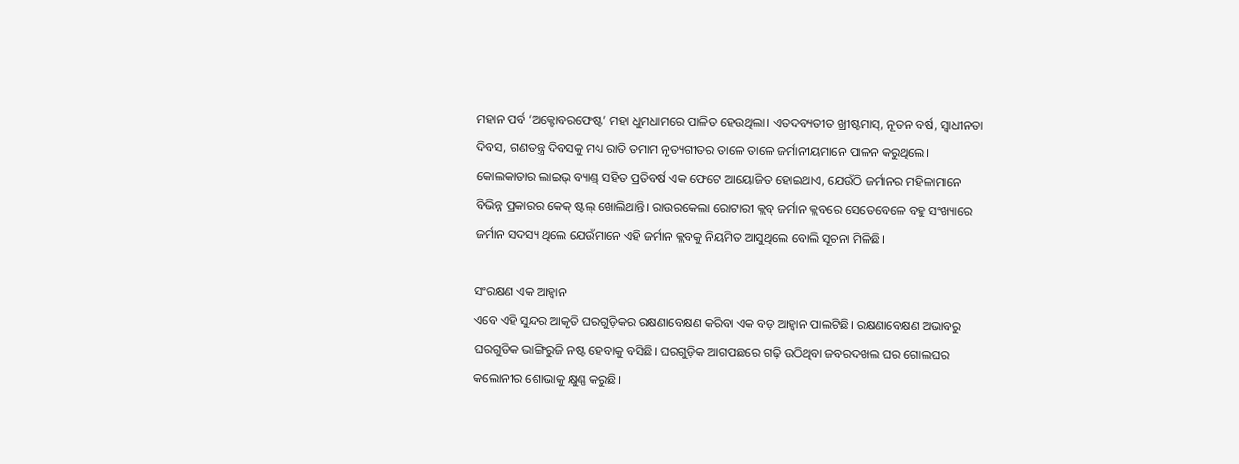ମହାନ ପର୍ବ ‘ଅକ୍ଟୋବରଫେଷ୍ଟ’ ମହା ଧୁମଧାମରେ ପାଳିତ ହେଉଥିଲା। ଏତଦବ୍ୟତୀତ ଖ୍ରୀଷ୍ଟମାସ୍, ନୂତନ ବର୍ଷ, ସ୍ବାଧୀନତା ଦିବସ, ଗଣତନ୍ତ୍ର ଦିବସକୁ ମଧ୍ୟ ରାତି ତମାମ ନୃତ୍ୟଗୀତର ତାଳେ ତାଳେ ଜର୍ମାନୀୟମାନେ ପାଳନ କରୁଥିଲେ। କୋଲକାତାର ଲାଇଭ୍ ବ୍ୟାଣ୍ଡ୍‌ ସହିତ ପ୍ରତିବର୍ଷ ଏକ ଫେଟେ ଆୟୋଜିତ ହୋଇଥାଏ, ଯେଉଁଠି ଜର୍ମାନର ମହିଳାମାନେ ବିଭିନ୍ନ ପ୍ରକାରର କେକ୍ ଷ୍ଟଲ୍ ଖୋଲିଥାନ୍ତି। ରାଉରକେଲା ରୋଟାରୀ କ୍ଲବ୍ ଜର୍ମାନ କ୍ଲବରେ ସେତେବେଳେ ବହୁ ସଂଖ୍ୟାରେ ଜର୍ମାନ ସଦସ୍ୟ ଥିଲେ ଯେଉଁମାନେ ଏହି ଜର୍ମାନ କ୍ଲବକୁ ନିୟମିତ ଆସୁଥିଲେ ବୋଲି ସୂଚନା ମିଳିଛି।

ସଂରକ୍ଷଣ ଏକ ଆହ୍ବାନ
ଏବେ ଏହି ସୁନ୍ଦର ଆକୃତି ଘରଗୁଡ଼ିକର ରକ୍ଷଣାବେକ୍ଷଣ କରିବା ଏକ ବଡ଼ ଆହ୍ବାନ ପାଲଟିଛି। ରକ୍ଷଣାବେକ୍ଷଣ ଅଭାବରୁ ଘରଗୁଡିକ ଭାଙ୍ଗିରୁଜି ନଷ୍ଟ ହେବାକୁ ବସିଛି। ଘରଗୁଡ଼ିକ ଆଗପଛରେ ଗଢ଼ି ଉଠିଥିବା ଜବରଦଖଲ ଘର ଗୋଲଘର କଲୋନୀର ଶୋଭାକୁ କ୍ଷୁଣ୍ଣ କରୁଛି।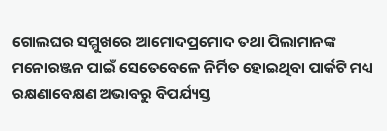ଗୋଲଘର ସମ୍ମୁଖରେ ଆମୋଦପ୍ରମୋଦ ତଥା ପିଲାମାନଙ୍କ ମନୋରଞ୍ଜନ ପାଇଁ ସେତେବେଳେ ନିର୍ମିତ ହୋଇଥିବା ପାର୍କଟି ମଧ୍ୟ ରକ୍ଷଣାବେକ୍ଷଣ ଅଭାବରୁ ବିପର୍ଯ୍ୟସ୍ତ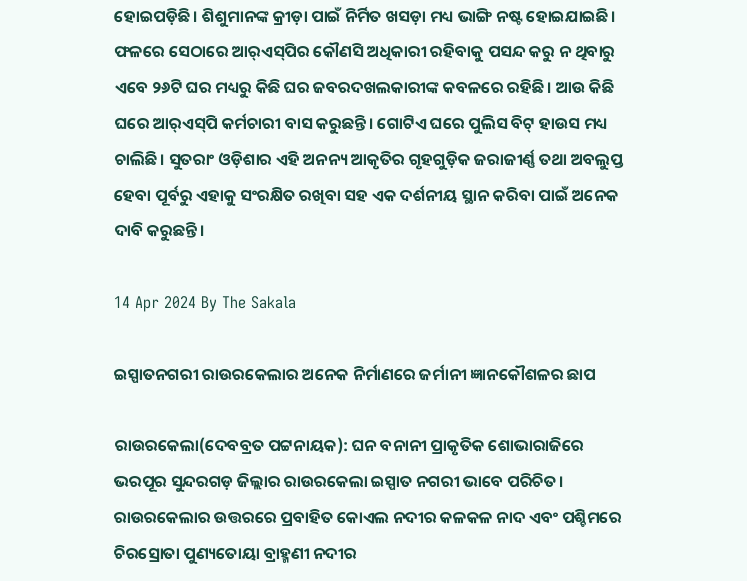ହୋଇପଡ଼ିଛି। ଶିଶୁମାନଙ୍କ କ୍ରୀଡ଼ା ପାଇଁ ନିର୍ମିତ ଖସଡ଼ା ମଧ୍ୟ ଭାଙ୍ଗି ନଷ୍ଟ ହୋଇଯାଇଛି। ଫଳରେ ସେଠାରେ ଆର୍‌ଏସ୍‌ପିର କୌଣସି ଅଧିକାରୀ ରହିବାକୁ ପସନ୍ଦ କରୁ ନ ଥିବାରୁ ଏବେ ୨୬ଟି ଘର ମଧ୍ୟରୁ କିଛି ଘର ଜବରଦଖଲକାରୀଙ୍କ କବଳରେ ରହିଛି। ଆଉ କିଛି ଘରେ ଆର୍‌ଏସ୍‌ପି କର୍ମଚାରୀ ବାସ କରୁଛନ୍ତି। ଗୋଟିଏ ଘରେ ପୁଲିସ ବିଟ୍ ହାଉସ ମଧ୍ୟ ଚାଲିଛି। ସୁତରାଂ ଓଡ଼ିଶାର ଏହି ଅନନ୍ୟ ଆକୃତିର ଗୃହଗୁଡ଼ିକ ଜରାଜୀର୍ଣ୍ଣ ତଥା ଅବଲୁପ୍ତ ହେବା ପୂର୍ବରୁ ଏହାକୁ ସଂରକ୍ଷିତ ରଖିବା ସହ ଏକ ଦର୍ଶନୀୟ ସ୍ଥାନ କରିବା ପାଇଁ ଅନେକ ଦାବି କରୁଛନ୍ତି।

14 Apr 2024 By The Sakala

ଇସ୍ପାତନଗରୀ ରାଉରକେଲାର ଅନେକ ନିର୍ମାଣରେ ଜର୍ମାନୀ ଜ୍ଞାନକୌଶଳର ଛାପ

ରାଉରକେଲା(ଦେବବ୍ରତ ପଟ୍ଟନାୟକ): ଘନ ବନାନୀ ପ୍ରାକୃତିକ ଶୋଭାରାଜିରେ ଭରପୂର ସୁନ୍ଦରଗଡ଼ ଜିଲ୍ଲାର ରାଉରକେଲା ଇସ୍ପାତ ନଗରୀ ଭାବେ ପରିଚିତ। ରାଉରକେଲାର ଉତ୍ତରରେ ପ୍ରବାହିତ କୋଏଲ ନଦୀର କଳକଳ ନାଦ ଏବଂ ପଶ୍ଚିମରେ ଚିରସ୍ରୋତା ପୁଣ୍ୟତୋୟା ବ୍ରାହ୍ମଣୀ ନଦୀର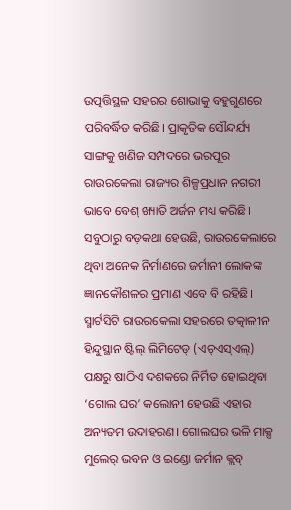ଉତ୍ପତ୍ତିସ୍ଥଳ ସହରର ଶୋଭାକୁ ବହୁଗୁଣରେ ପରିବର୍ଦ୍ଧିତ କରିଛି। ପ୍ରାକୃତିକ ସୌନ୍ଦର୍ଯ୍ୟ ସାଙ୍ଗକୁ ଖଣିଜ ସମ୍ପଦରେ ଭରପୂର ରାଉରକେଲା ରାଜ୍ୟର ଶିଳ୍ପପ୍ରଧାନ ନଗରୀ ଭାବେ ବେଶ୍ ଖ୍ୟାତି ଅର୍ଜନ ମଧ୍ୟ କରିଛି। ସବୁଠାରୁ ବଡ଼କଥା ହେଉଛି, ରାଉରକେଲାରେ ଥିବା ଅନେକ ନିର୍ମାଣରେ ଜର୍ମାନୀ ଲୋକଙ୍କ ଜ୍ଞାନକୌଶଳର ପ୍ରମାଣ ଏବେ ବି ରହିଛି। ସ୍ମାର୍ଟସିଟି ରାଉରକେଲା ସହରରେ ତତ୍କାଳୀନ ହିନ୍ଦୁସ୍ଥାନ ଷ୍ଟିଲ୍‌ ଲିମିଟେଡ୍ (ଏଚ୍‌ଏସ୍‌ଏଲ୍‌) ପକ୍ଷରୁ ଷାଠିଏ ଦଶକରେ ନିର୍ମିତ ହୋଇଥିବା ‘ଗୋଲ ଘର’ କଲୋନୀ ହେଉଛି ଏହାର ଅନ୍ୟତମ ଉଦାହରଣ। ଗୋଲଘର ଭଳି ମାକ୍ସ ମୁଲେର୍‌ ଭବନ ଓ ଇଣ୍ଡୋ ଜର୍ମାନ କ୍ଲବ୍‌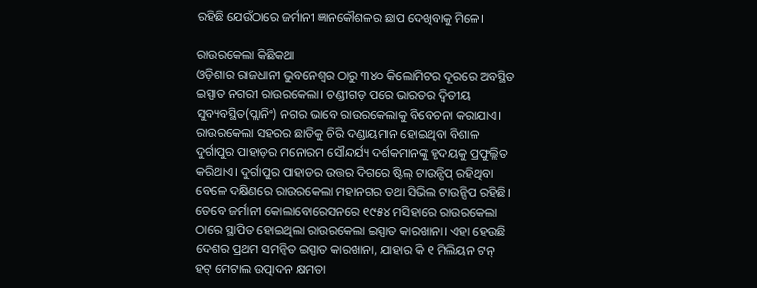ରହିଛି ଯେଉଁଠାରେ ଜର୍ମାନୀ ଜ୍ଞାନକୌଶଳର ଛାପ ଦେଖିବାକୁ ମିଳେ।

ରାଉରକେଲା କିଛିକଥା
ଓଡ଼ିଶାର ରାଜଧାନୀ ଭୁବନେଶ୍ବର ଠାରୁ ୩୪୦ କିଲୋମିଟର ଦୂରରେ ଅବସ୍ଥିତ ଇସ୍ପାତ ନଗରୀ ରାଉରକେଲା। ଚଣ୍ଡୀଗଡ଼ ପରେ ଭାରତର ଦ୍ୱିତୀୟ ସୁବ୍ୟବସ୍ଥିତ(ପ୍ଲାନିଂ) ନଗର ଭାବେ ରାଉରକେଲାକୁ ବିବେଚନା କରାଯାଏ। ରାଉରକେଲା ସହରର ଛାତିକୁ ଚିରି ଦଣ୍ଡାୟମାନ ହୋଇଥିବା ବିଶାଳ ଦୁର୍ଗାପୁର ପାହାଡ଼ର ମନୋରମ ସୌନ୍ଦର୍ଯ୍ୟ ଦର୍ଶକମାନଙ୍କୁ ହୃଦୟକୁ ପ୍ରଫୁଲ୍ଲିତ କରିଥାଏ। ଦୁର୍ଗାପୁର ପାହାଡର ଉତ୍ତର ଦିଗରେ ଷ୍ଟିଲ୍ ଟାଉନ୍ସିପ୍ ରହିଥିବା ବେଳେ ଦକ୍ଷିଣରେ ରାଉରକେଲା ମହାନଗର ତଥା ସିଭିଲ ଟାଉନ୍ସିପ ରହିଛି। ତେବେ ଜର୍ମାନୀ କୋଲାବୋରେସନରେ ୧୯୫୪ ମସିହାରେ ରାଉରକେଲା ଠାରେ ସ୍ଥାପିତ ହୋଇଥିଲା ରାଉରକେଲା ଇସ୍ପାତ କାରଖାନା। ଏହା ହେଉଛି ଦେଶର ପ୍ରଥମ ସମନ୍ବିତ ଇସ୍ପାତ କାରଖାନା, ଯାହାର କି ୧ ମିଲିୟନ ଟନ୍ ହଟ୍ ମେଟାଲ ଉତ୍ପାଦନ କ୍ଷମତା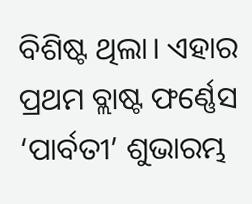ବିଶିଷ୍ଟ ଥିଲା। ଏହାର ପ୍ରଥମ ବ୍ଲାଷ୍ଟ ଫର୍ଣ୍ଣେସ ‘ପାର୍ବତୀ’ ଶୁଭାରମ୍ଭ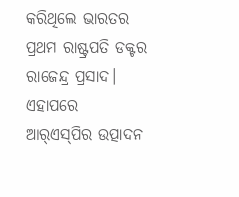କରିଥିଲେ ଭାରତର ପ୍ରଥମ ରାଷ୍ଟ୍ରପତି ଡକ୍ଟର ରାଜେନ୍ଦ୍ର ପ୍ରସାଦ। ଏହାପରେ ଆର୍‌ଏସ୍‌ପିର ଉତ୍ପାଦନ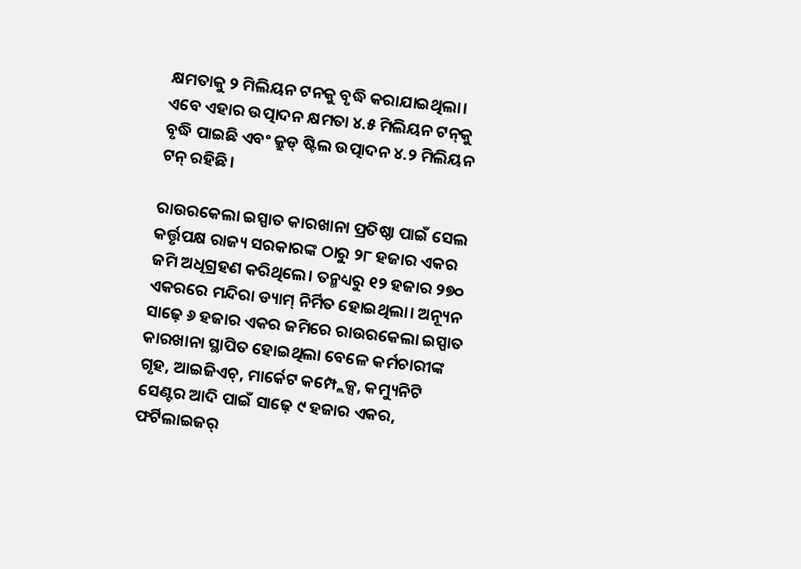କ୍ଷମତାକୁ ୨ ମିଲିୟନ ଟନକୁ ବୃଦ୍ଧି କରାଯାଇଥିଲା। ଏବେ ଏହାର ଉତ୍ପାଦନ କ୍ଷମତା ୪.୫ ମିଲିୟନ ଟନ୍‌କୁ ବୃଦ୍ଧି ପାଇଛି ଏବଂ କ୍ରୁଡ୍ ଷ୍ଟିଲ ଉତ୍ପାଦନ ୪.୨ ମିଲିୟନ ଟନ୍‌ ରହିଛି।

ରାଉରକେଲା ଇସ୍ପାତ କାରଖାନା ପ୍ରତିଷ୍ଠା ପାଇଁ ସେଲ କର୍ତ୍ତୃପକ୍ଷ ରାଜ୍ୟ ସରକାରଙ୍କ ଠାରୁ ୨୮ ହଜାର ଏକର ଜମି ଅଧିଗ୍ରହଣ କରିଥିଲେ। ତନ୍ମଧ୍ୟରୁ ୧୨ ହଜାର ୨୭୦ ଏକରରେ ମନ୍ଦିରା ଡ୍ୟାମ୍ ନିର୍ମିତ ହୋଇଥିଲା। ଅନ୍ୟୂନ ସାଢ଼େ ୬ ହଜାର ଏକର ଜମିରେ ରାଉରକେଲା ଇସ୍ପାତ କାରଖାନା ସ୍ଥାପିତ ହୋଇଥିଲା ବେଳେ କର୍ମଚାରୀଙ୍କ ଗୃହ, ଆଇଜିଏଚ୍, ମାର୍କେଟ କମ୍ପ୍ଲେକ୍ସ, କମ୍ୟୁନିଟି ସେଣ୍ଟର ଆଦି ପାଇଁ ସାଢ଼େ ୯ ହଜାର ଏକର, ଫର୍ଟିଲାଇଜର୍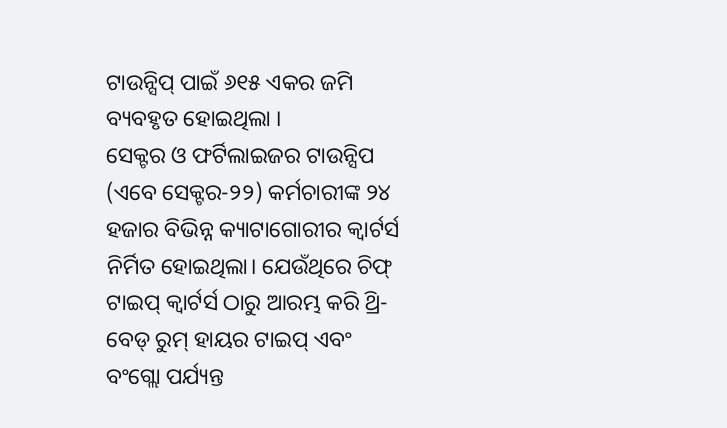ଟାଉନ୍ସିପ୍ ପାଇଁ ୬୧୫ ଏକର ଜମି ବ୍ୟବହୃତ ହୋଇଥିଲା ।
ସେକ୍ଟର ଓ ଫର୍ଟିଲାଇଜର ଟାଉନ୍ସିପ (ଏବେ ସେକ୍ଟର-୨୨) କର୍ମଚାରୀଙ୍କ ୨୪ ହଜାର ବିଭିନ୍ନ କ୍ୟାଟାଗୋରୀର କ୍ବାର୍ଟର୍ସ ନିର୍ମିତ ହୋଇଥିଲା। ଯେଉଁଥିରେ ଚିଫ୍ ଟାଇପ୍ କ୍ବାର୍ଟର୍ସ ଠାରୁ ଆରମ୍ଭ କରି ଥ୍ରି- ବେଡ୍ ରୁମ୍ ହାୟର ଟାଇପ୍ ଏବଂ ବଂଗ୍ଲୋ ପର୍ଯ୍ୟନ୍ତ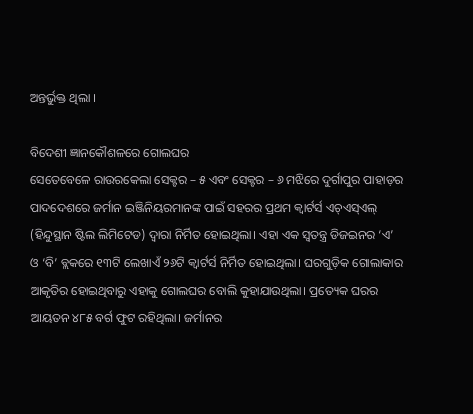ଅନ୍ତର୍ଭୁକ୍ତ ଥିଲା ।

ବିଦେଶୀ ଜ୍ଞାନକୌଶଳରେ ଗୋଲଘର
ସେତେବେଳେ ରାଉରକେଲା ସେକ୍ଟର – ୫ ଏବଂ ସେକ୍ଟର – ୬ ମଝିରେ ଦୁର୍ଗାପୁର ପାହାଡ଼ର ପାଦଦେଶରେ ଜର୍ମାନ ଇଞ୍ଜିନିୟରମାନଙ୍କ ପାଇଁ ସହରର ପ୍ରଥମ କ୍ବାର୍ଟର୍ସ ଏଚ୍‌ଏସ୍‌ଏଲ୍‌ (ହିନ୍ଦୁସ୍ଥାନ ଷ୍ଟିଲ ଲିମିଟେଡ) ଦ୍ବାରା ନିର୍ମିତ ହୋଇଥିଲା। ଏହା ଏକ ସ୍ବତନ୍ତ୍ର ଡିଜଇନର ‘ଏ’ ଓ ‘ବି’ ବ୍ଲକରେ ୧୩ଟି ଲେଖାଏଁ ୨୬ଟି କ୍ବାର୍ଟର୍ସ ନିର୍ମିତ ହୋଇଥିଲା। ଘରଗୁଡ଼ିକ ଗୋଲାକାର ଆକୃତିର ହୋଇଥିବାରୁ ଏହାକୁ ଗୋଲଘର ବୋଲି କୁହାଯାଉଥିଲା। ପ୍ରତ୍ୟେକ ଘରର ଆୟତନ ୪୮୫ ବର୍ଗ ଫୁଟ ରହିଥିଲା। ଜର୍ମାନର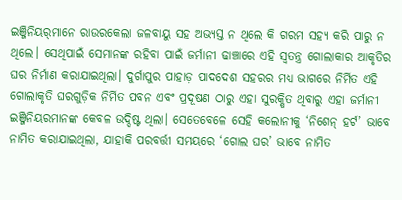ଇଞ୍ଜିନିୟର୍‌ମାନେ ରାଉରକେଲା ଜଳବାୟୁ ସହ ଅଭ୍ୟସ୍ତ ନ ଥିଲେ କି ଗରମ ସହ୍ୟ କରି ପାରୁ ନ ଥିଲେ। ସେଥିପାଇଁ ସେମାନଙ୍କ ରହିବା ପାଇଁ ଜର୍ମାନୀ ଢାଞ୍ଚାରେ ଏହି ସ୍ବତନ୍ତ୍ର ଗୋଲାକାର ଆକୃତିର ଘର ନିର୍ମାଣ କରାଯାଇଥିଲା। ଦୁର୍ଗାପୁର ପାହାଡ଼ ପାଦଦେଶ ସହରର ମଧ୍ୟ ଭାଗରେ ନିର୍ମିତ ଏହି ଗୋଲାକୃତି ଘରଗୁଡ଼ିକ ନିର୍ମିତ ପବନ ଏବଂ ପ୍ରଦୂଷଣ ଠାରୁ ଏହା ସୁରକ୍ଷିତ ଥିବାରୁ ଏହା ଜର୍ମାନୀ ଇଞ୍ଜିନିୟରମାନଙ୍କ କେବଳ ଉଦ୍ଦିଷ୍ଟ ଥିଲା। ସେତେବେଳେ ସେହି କଲୋନୀକୁ ‘ନିଶେନ୍ ହର୍ଟ’ ଭାବେ ନାମିତ କରାଯାଇଥିଲା, ଯାହାକି ପରବର୍ତ୍ତୀ ସମୟରେ ‘ଗୋଲ ଘର’ ଭାବେ ନାମିତ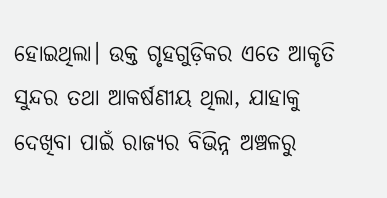ହୋଇଥିଲା। ଉକ୍ତ ଗୃହଗୁଡ଼ିକର ଏତେ ଆକୃତି ସୁନ୍ଦର ତଥା ଆକର୍ଷଣୀୟ ଥିଲା, ଯାହାକୁ ଦେଖିବା ପାଇଁ ରାଜ୍ୟର ବିଭିନ୍ନ ଅଞ୍ଚଳରୁ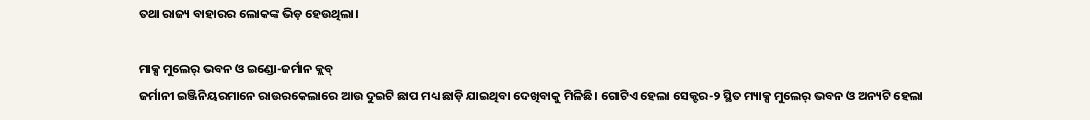ତଥା ରାଜ୍ୟ ବାହାରର ଲୋକଙ୍କ ଭିଡ଼ ହେଉଥିଲା।

ମାକ୍ସ ମୁଲେର୍‌ ଭବନ ଓ ଇଣ୍ଡୋ-ଜର୍ମାନ କ୍ଲବ୍‌
ଜର୍ମାନୀ ଇଞ୍ଜିନିୟରମାନେ ରାଉରକେଲାରେ ଆଉ ଦୁଇଟି ଛାପ ମଧ୍ୟ ଛାଡ଼ି ଯାଇଥିବା ଦେଖିବାକୁ ମିଳିଛି। ଗୋଟିଏ ହେଲା ସେକ୍ଟର-୨ ସ୍ଥିତ ମ୍ୟାକ୍ସ ମୁଲେର୍‌ ଭବନ ଓ ଅନ୍ୟଟି ହେଲା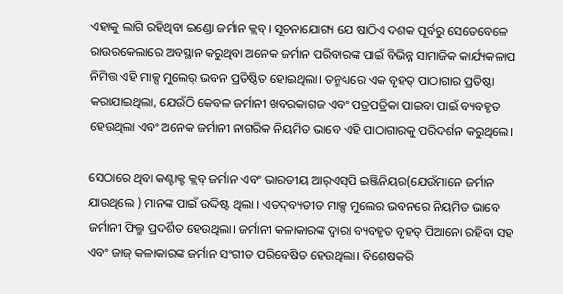ଏହାକୁ ଲାଗି ରହିଥିବା ଇଣ୍ଡୋ ଜର୍ମାନ କ୍ଲବ୍‌। ସୂଚନାଯୋଗ୍ୟ ଯେ ଷାଠିଏ ଦଶକ ପୂର୍ବରୁ ସେତେବେଳେ ରାଉରକେଲାରେ ଅବସ୍ଥାନ କରୁଥିବା ଅନେକ ଜର୍ମାନ ପରିବାରଙ୍କ ପାଇଁ ବିଭିନ୍ନ ସାମାଜିକ କାର୍ଯ୍ୟକଳାପ ନିମିତ୍ତ ଏହି ମାକ୍ସ ମୁଲେର୍‌ ଭବନ ପ୍ରତିଷ୍ଠିତ ହୋଇଥିଲା। ତନ୍ମଧ୍ୟରେ ଏକ ବୃହତ୍ ପାଠାଗାର ପ୍ରତିଷ୍ଠା କରାଯାଇଥିଲା, ଯେଉଁଠି କେବଳ ଜର୍ମାନୀ ଖବରକାଗଜ ଏବଂ ପତ୍ରପତ୍ରିକା ପାଇବା ପାଇଁ ବ୍ୟବହୃତ ହେଉଥିଲା ଏବଂ ଅନେକ ଜର୍ମାନୀ ନାଗରିକ ନିୟମିତ ଭାବେ ଏହି ପାଠାଗାରକୁ ପରିଦର୍ଶନ କରୁଥିଲେ।

ସେଠାରେ ଥିବା କଣ୍ଟାକ୍ଟ କ୍ଲବ୍‌ ଜର୍ମାନ ଏବଂ ଭାରତୀୟ ଆର୍‌ଏସ୍‌ପି ଇଞ୍ଜିନିୟର(ଯେଉଁମାନେ ଜର୍ମାନ ଯାଉଥିଲେ ) ମାନଙ୍କ ପାଇଁ ଉଦ୍ଦିଷ୍ଟ ଥିଲା । ଏତଦ୍‌ବ୍ୟତୀତ ମାକ୍ସ ମୁଲେର ଭବନରେ ନିୟମିତ ଭାବେ ଜର୍ମାନୀ ଫିଲ୍ମ ପ୍ରଦର୍ଶିତ ହେଉଥିଲା। ଜର୍ମାନୀ କଳାକାରଙ୍କ ଦ୍ବାରା ବ୍ୟବହୃତ ବୃହତ୍ ପିଆନୋ ରହିବା ସହ ଏବଂ ଜାଜ୍ କଳାକାରଙ୍କ ଜର୍ମାନ ସଂଗୀତ ପରିବେଷିତ ହେଉଥିଲା। ବିଶେଷକରି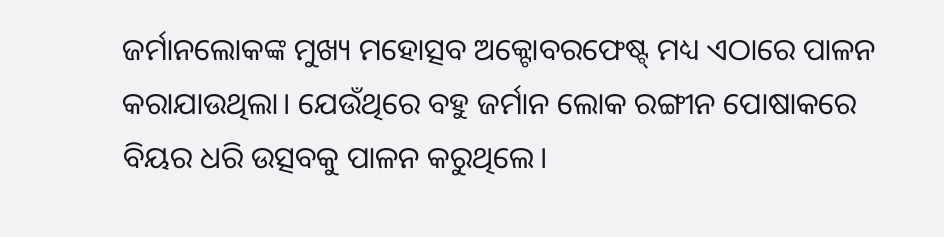ଜର୍ମାନଲୋକଙ୍କ ମୁଖ୍ୟ ମହୋତ୍ସବ ଅକ୍ଟୋବରଫେଷ୍ଟ୍‌ ମଧ୍ୟ ଏଠାରେ ପାଳନ କରାଯାଉଥିଲା। ଯେଉଁଥିରେ ବହୁ ଜର୍ମାନ ଲୋକ ରଙ୍ଗୀନ ପୋଷାକରେ ବିୟର ଧରି ଉତ୍ସବକୁ ପାଳନ କରୁଥିଲେ।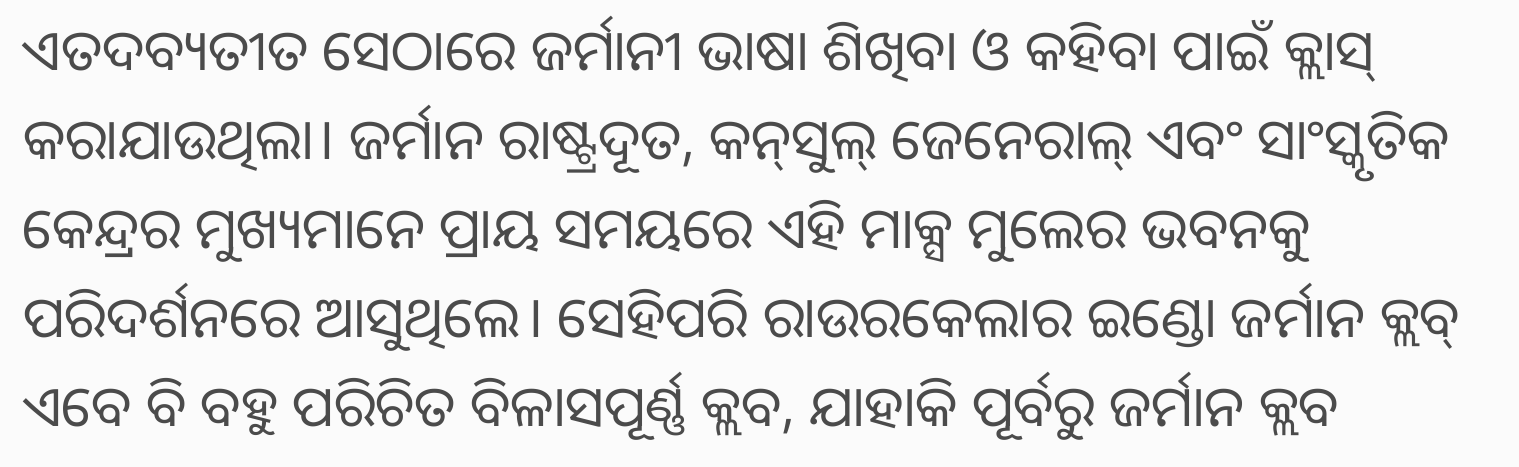ଏତଦବ୍ୟତୀତ ସେଠାରେ ଜର୍ମାନୀ ଭାଷା ଶିଖିବା ଓ କହିବା ପାଇଁ କ୍ଲାସ୍ କରାଯାଉଥିଲା। ଜର୍ମାନ ରାଷ୍ଟ୍ରଦୂତ, କନ୍‌ସୁଲ୍ ଜେନେରାଲ୍ ଏବଂ ସାଂସ୍କୃତିକ କେନ୍ଦ୍ରର ମୁଖ୍ୟମାନେ ପ୍ରାୟ ସମୟରେ ଏହି ମାକ୍ସ ମୁଲେର ଭବନକୁ ପରିଦର୍ଶନରେ ଆସୁଥିଲେ। ସେହିପରି ରାଉରକେଲାର ଇଣ୍ଡୋ ଜର୍ମାନ କ୍ଲବ୍‌ ଏବେ ବି ବହୁ ପରିଚିତ ବିଳାସପୂର୍ଣ୍ଣ କ୍ଲବ, ଯାହାକି ପୂର୍ବରୁ ଜର୍ମାନ କ୍ଲବ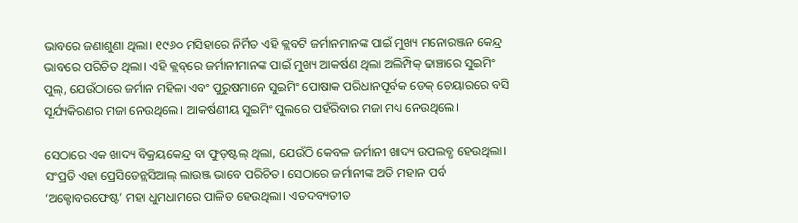ଭାବରେ ଜଣାଶୁଣା ଥିଲା। ୧୯୬୦ ମସିହାରେ ନିର୍ମିତ ଏହି କ୍ଲବଟି ଜର୍ମାନମାନଙ୍କ ପାଇଁ ମୁଖ୍ୟ ମନୋରଞ୍ଜନ କେନ୍ଦ୍ର ଭାବରେ ପରିଚିତ ଥିଲା। ଏହି କ୍ଲବ୍‌ରେ ଜର୍ମାନୀମାନଙ୍କ ପାଇଁ ମୁଖ୍ୟ ଆକର୍ଷଣ ଥିଲା ଅଲିମ୍ପିକ୍ ଢାଞ୍ଚାରେ ସୁଇମିଂ ପୁଲ୍, ଯେଉଁଠାରେ ଜର୍ମାନ ମହିଳା ଏବଂ ପୁରୁଷମାନେ ସୁଇମିଂ ପୋଷାକ ପରିଧାନପୂର୍ବକ ଡେକ୍ ଚେୟାରରେ ବସି ସୂର୍ଯ୍ୟକିରଣର ମଜା ନେଉଥିଲେ। ଆକର୍ଷଣୀୟ ସୁଇମିଂ ପୁଲରେ ପହଁରିବାର ମଜା ମଧ୍ୟ ନେଉଥିଲେ।

ସେଠାରେ ଏକ ଖାଦ୍ୟ ବିକ୍ରୟକେନ୍ଦ୍ର ବା ଫୁଡ୍‌ଷ୍ଟଲ୍‌ ଥିଲା, ଯେଉଁଠି କେବଳ ଜର୍ମାନୀ ଖାଦ୍ୟ ଉପଲବ୍ଧ ହେଉଥିଲା। ସଂପ୍ରତି ଏହା ପ୍ରେସିଡେନ୍ଲସିଆଲ୍ ଲାଉଞ୍ଜ ଭାବେ ପରିଚିତ। ସେଠାରେ ଜର୍ମାନୀଙ୍କ ଅତି ମହାନ ପର୍ବ ‘ଅକ୍ଟୋବରଫେଷ୍ଟ’ ମହା ଧୁମଧାମରେ ପାଳିତ ହେଉଥିଲା। ଏତଦବ୍ୟତୀତ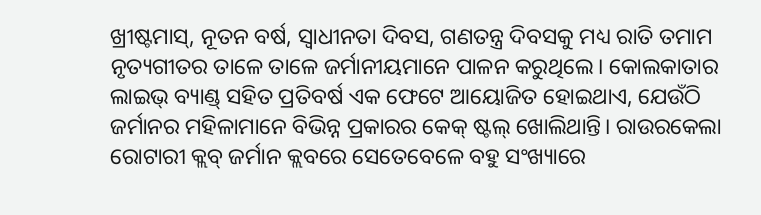ଖ୍ରୀଷ୍ଟମାସ୍, ନୂତନ ବର୍ଷ, ସ୍ବାଧୀନତା ଦିବସ, ଗଣତନ୍ତ୍ର ଦିବସକୁ ମଧ୍ୟ ରାତି ତମାମ ନୃତ୍ୟଗୀତର ତାଳେ ତାଳେ ଜର୍ମାନୀୟମାନେ ପାଳନ କରୁଥିଲେ। କୋଲକାତାର ଲାଇଭ୍ ବ୍ୟାଣ୍ଡ୍‌ ସହିତ ପ୍ରତିବର୍ଷ ଏକ ଫେଟେ ଆୟୋଜିତ ହୋଇଥାଏ, ଯେଉଁଠି ଜର୍ମାନର ମହିଳାମାନେ ବିଭିନ୍ନ ପ୍ରକାରର କେକ୍ ଷ୍ଟଲ୍ ଖୋଲିଥାନ୍ତି। ରାଉରକେଲା ରୋଟାରୀ କ୍ଲବ୍ ଜର୍ମାନ କ୍ଲବରେ ସେତେବେଳେ ବହୁ ସଂଖ୍ୟାରେ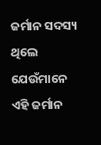ଜର୍ମାନ ସଦସ୍ୟ ଥିଲେ ଯେଉଁମାନେ ଏହି ଜର୍ମାନ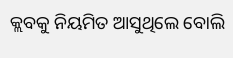କ୍ଲବକୁ ନିୟମିତ ଆସୁଥିଲେ ବୋଲି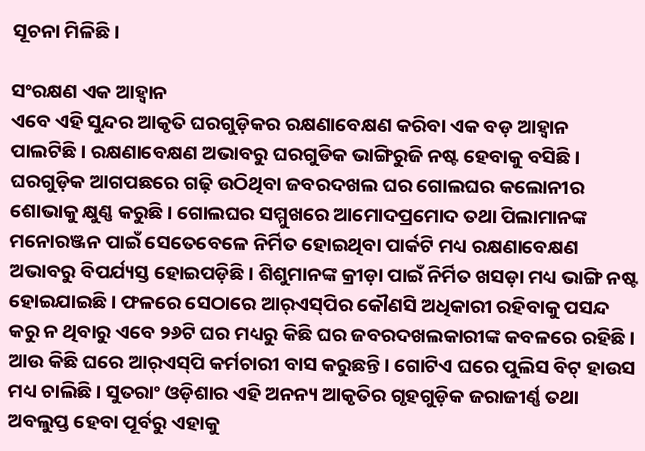ସୂଚନା ମିଳିଛି।

ସଂରକ୍ଷଣ ଏକ ଆହ୍ବାନ
ଏବେ ଏହି ସୁନ୍ଦର ଆକୃତି ଘରଗୁଡ଼ିକର ରକ୍ଷଣାବେକ୍ଷଣ କରିବା ଏକ ବଡ଼ ଆହ୍ବାନ ପାଲଟିଛି। ରକ୍ଷଣାବେକ୍ଷଣ ଅଭାବରୁ ଘରଗୁଡିକ ଭାଙ୍ଗିରୁଜି ନଷ୍ଟ ହେବାକୁ ବସିଛି। ଘରଗୁଡ଼ିକ ଆଗପଛରେ ଗଢ଼ି ଉଠିଥିବା ଜବରଦଖଲ ଘର ଗୋଲଘର କଲୋନୀର ଶୋଭାକୁ କ୍ଷୁଣ୍ଣ କରୁଛି। ଗୋଲଘର ସମ୍ମୁଖରେ ଆମୋଦପ୍ରମୋଦ ତଥା ପିଲାମାନଙ୍କ ମନୋରଞ୍ଜନ ପାଇଁ ସେତେବେଳେ ନିର୍ମିତ ହୋଇଥିବା ପାର୍କଟି ମଧ୍ୟ ରକ୍ଷଣାବେକ୍ଷଣ ଅଭାବରୁ ବିପର୍ଯ୍ୟସ୍ତ ହୋଇପଡ଼ିଛି। ଶିଶୁମାନଙ୍କ କ୍ରୀଡ଼ା ପାଇଁ ନିର୍ମିତ ଖସଡ଼ା ମଧ୍ୟ ଭାଙ୍ଗି ନଷ୍ଟ ହୋଇଯାଇଛି। ଫଳରେ ସେଠାରେ ଆର୍‌ଏସ୍‌ପିର କୌଣସି ଅଧିକାରୀ ରହିବାକୁ ପସନ୍ଦ କରୁ ନ ଥିବାରୁ ଏବେ ୨୬ଟି ଘର ମଧ୍ୟରୁ କିଛି ଘର ଜବରଦଖଲକାରୀଙ୍କ କବଳରେ ରହିଛି। ଆଉ କିଛି ଘରେ ଆର୍‌ଏସ୍‌ପି କର୍ମଚାରୀ ବାସ କରୁଛନ୍ତି। ଗୋଟିଏ ଘରେ ପୁଲିସ ବିଟ୍ ହାଉସ ମଧ୍ୟ ଚାଲିଛି। ସୁତରାଂ ଓଡ଼ିଶାର ଏହି ଅନନ୍ୟ ଆକୃତିର ଗୃହଗୁଡ଼ିକ ଜରାଜୀର୍ଣ୍ଣ ତଥା ଅବଲୁପ୍ତ ହେବା ପୂର୍ବରୁ ଏହାକୁ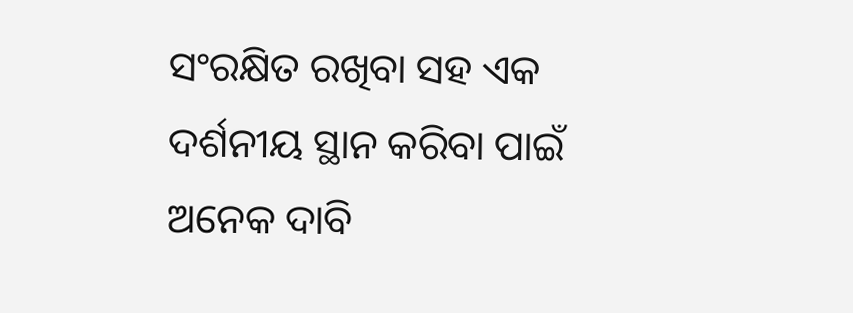ସଂରକ୍ଷିତ ରଖିବା ସହ ଏକ ଦର୍ଶନୀୟ ସ୍ଥାନ କରିବା ପାଇଁ ଅନେକ ଦାବି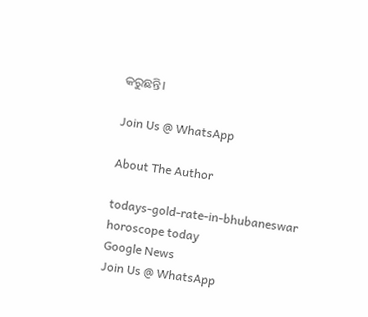କରୁଛନ୍ତି।

Join Us @ WhatsApp

About The Author

todays-gold-rate-in-bhubaneswar
horoscope today
Google News
Join Us @ WhatsApp